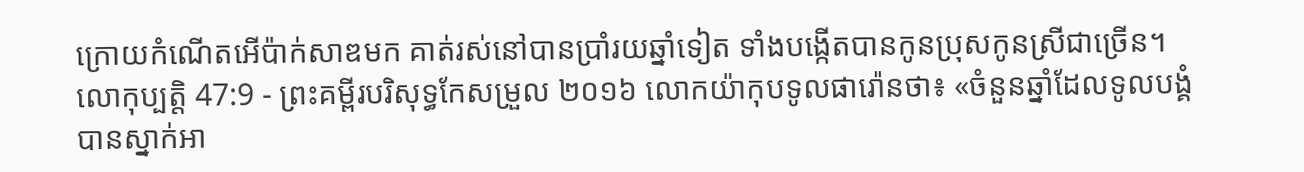ក្រោយកំណើតអើប៉ាក់សាឌមក គាត់រស់នៅបានប្រាំរយឆ្នាំទៀត ទាំងបង្កើតបានកូនប្រុសកូនស្រីជាច្រើន។
លោកុប្បត្តិ 47:9 - ព្រះគម្ពីរបរិសុទ្ធកែសម្រួល ២០១៦ លោកយ៉ាកុបទូលផារ៉ោនថា៖ «ចំនួនឆ្នាំដែលទូលបង្គំបានស្នាក់អា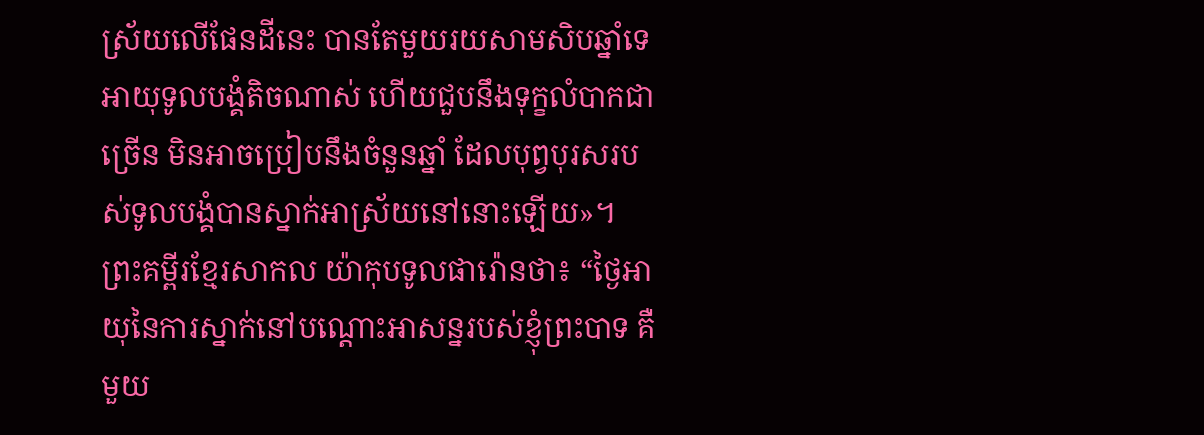ស្រ័យលើផែនដីនេះ បានតែមួយរយសាមសិបឆ្នាំទេ អាយុទូលបង្គំតិចណាស់ ហើយជួបនឹងទុក្ខលំបាកជាច្រើន មិនអាចប្រៀបនឹងចំនួនឆ្នាំ ដែលបុព្វបុរសរបស់ទូលបង្គំបានស្នាក់អាស្រ័យនៅនោះឡើយ»។ ព្រះគម្ពីរខ្មែរសាកល យ៉ាកុបទូលផារ៉ោនថា៖ “ថ្ងៃអាយុនៃការស្នាក់នៅបណ្ដោះអាសន្នរបស់ខ្ញុំព្រះបាទ គឺមួយ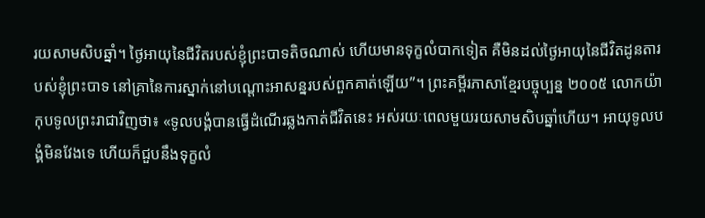រយសាមសិបឆ្នាំ។ ថ្ងៃអាយុនៃជីវិតរបស់ខ្ញុំព្រះបាទតិចណាស់ ហើយមានទុក្ខលំបាកទៀត គឺមិនដល់ថ្ងៃអាយុនៃជីវិតដូនតារបស់ខ្ញុំព្រះបាទ នៅគ្រានៃការស្នាក់នៅបណ្ដោះអាសន្នរបស់ពួកគាត់ឡើយ”។ ព្រះគម្ពីរភាសាខ្មែរបច្ចុប្បន្ន ២០០៥ លោកយ៉ាកុបទូលព្រះរាជាវិញថា៖ «ទូលបង្គំបានធ្វើដំណើរឆ្លងកាត់ជីវិតនេះ អស់រយៈពេលមួយរយសាមសិបឆ្នាំហើយ។ អាយុទូលបង្គំមិនវែងទេ ហើយក៏ជួបនឹងទុក្ខលំ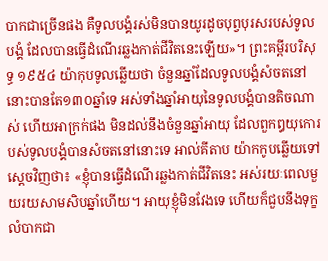បាកជាច្រើនផង គឺទូលបង្គំរស់មិនបានយូរដូចបុព្វបុរសរបស់ទូលបង្គំ ដែលបានធ្វើដំណើរឆ្លងកាត់ជីវិតនេះឡើយ»។ ព្រះគម្ពីរបរិសុទ្ធ ១៩៥៤ យ៉ាកុបទូលឆ្លើយថា ចំនួនឆ្នាំដែលទូលបង្គំសំចតនៅនោះបានតែ១៣០ឆ្នាំទេ អស់ទាំងឆ្នាំអាយុនៃទូលបង្គំបានតិចណាស់ ហើយអាក្រក់ផង មិនដល់នឹងចំនួនឆ្នាំអាយុ ដែលពួកឰយុកោរបស់ទូលបង្គំបានសំចតនៅនោះទេ អាល់គីតាប យ៉ាកកូបឆ្លើយទៅស្តេចវិញថា៖ «ខ្ញុំបានធ្វើដំណើរឆ្លងកាត់ជីវិតនេះ អស់រយៈពេលមួយរយសាមសិបឆ្នាំហើយ។ អាយុខ្ញុំមិនវែងទេ ហើយក៏ជួបនឹងទុក្ខលំបាកជា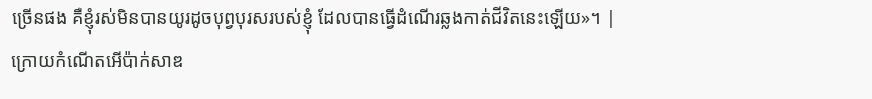ច្រើនផង គឺខ្ញុំរស់មិនបានយូរដូចបុព្វបុរសរបស់ខ្ញុំ ដែលបានធ្វើដំណើរឆ្លងកាត់ជីវិតនេះឡើយ»។ |
ក្រោយកំណើតអើប៉ាក់សាឌ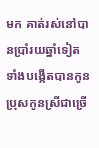មក គាត់រស់នៅបានប្រាំរយឆ្នាំទៀត ទាំងបង្កើតបានកូនប្រុសកូនស្រីជាច្រើ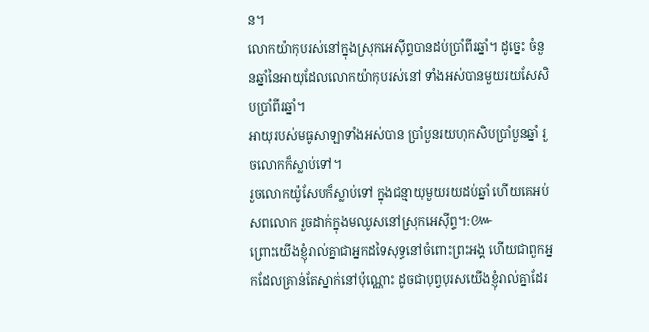ន។
លោកយ៉ាកុបរស់នៅក្នុងស្រុកអេស៊ីព្ទបានដប់ប្រាំពីរឆ្នាំ។ ដូច្នេះ ចំនួនឆ្នាំនៃអាយុដែលលោកយ៉ាកុបរស់នៅ ទាំងអស់បានមួយរយសែសិបប្រាំពីរឆ្នាំ។
អាយុរបស់មធូសាឡាទាំងអស់បាន ប្រាំបួនរយហុកសិបប្រាំបួនឆ្នាំ រួចលោកក៏ស្លាប់ទៅ។
រួចលោកយ៉ូសែបក៏ស្លាប់ទៅ ក្នុងជន្មាយុមួយរយដប់ឆ្នាំ ហើយគេអប់សពលោក រួចដាក់ក្នុងមឈូសនៅស្រុកអេស៊ីព្ទ។:៚
ព្រោះយើងខ្ញុំរាល់គ្នាជាអ្នកដទៃសុទ្ធនៅចំពោះព្រះអង្គ ហើយជាពួកអ្នកដែលគ្រាន់តែស្នាក់នៅប៉ុណ្ណោះ ដូចជាបុព្វបុរសយើងខ្ញុំរាល់គ្នាដែរ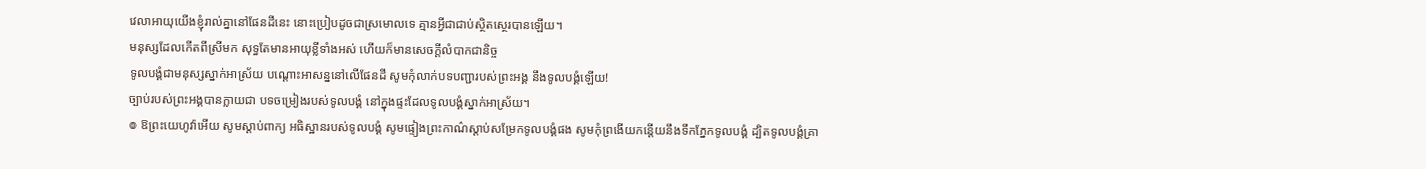វេលាអាយុយើងខ្ញុំរាល់គ្នានៅផែនដីនេះ នោះប្រៀបដូចជាស្រមោលទេ គ្មានអ្វីជាជាប់ស្ថិតស្ថេរបានឡើយ។
មនុស្សដែលកើតពីស្រីមក សុទ្ធតែមានអាយុខ្លីទាំងអស់ ហើយក៏មានសេចក្ដីលំបាកជានិច្ច
ទូលបង្គំជាមនុស្សស្នាក់អាស្រ័យ បណ្ដោះអាសន្ននៅលើផែនដី សូមកុំលាក់បទបញ្ជារបស់ព្រះអង្គ នឹងទូលបង្គំឡើយ!
ច្បាប់របស់ព្រះអង្គបានក្លាយជា បទចម្រៀងរបស់ទូលបង្គំ នៅក្នុងផ្ទះដែលទូលបង្គំស្នាក់អាស្រ័យ។
៙ ឱព្រះយេហូវ៉ាអើយ សូមស្តាប់ពាក្យ អធិស្ឋានរបស់ទូលបង្គំ សូមផ្ទៀងព្រះកាណ៌ស្តាប់សម្រែកទូលបង្គំផង សូមកុំព្រងើយកន្ដើយនឹងទឹកភ្នែកទូលបង្គំ ដ្បិតទូលបង្គំគ្រា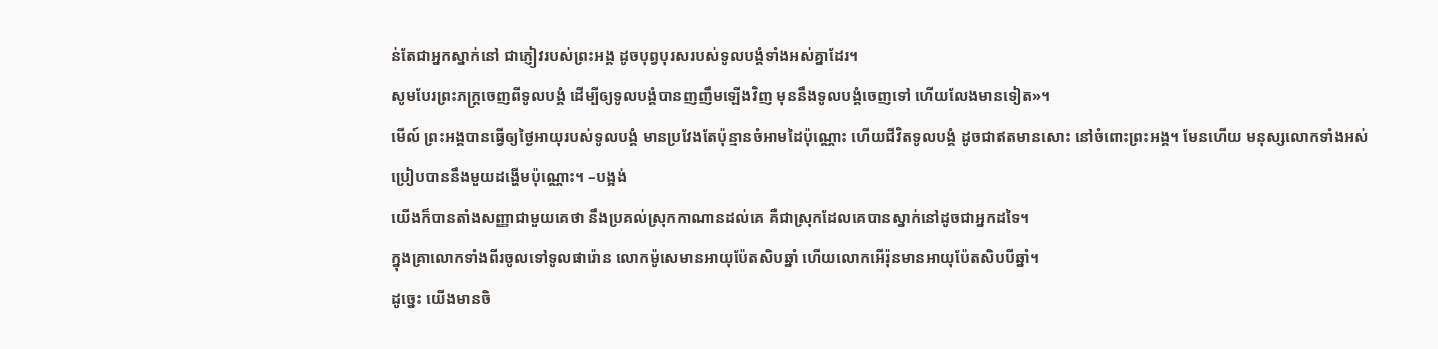ន់តែជាអ្នកស្នាក់នៅ ជាភ្ញៀវរបស់ព្រះអង្គ ដូចបុព្វបុរសរបស់ទូលបង្គំទាំងអស់គ្នាដែរ។
សូមបែរព្រះភក្ត្រចេញពីទូលបង្គំ ដើម្បីឲ្យទូលបង្គំបានញញឹមឡើងវិញ មុននឹងទូលបង្គំចេញទៅ ហើយលែងមានទៀត»។
មើល៍ ព្រះអង្គបានធ្វើឲ្យថ្ងៃអាយុរបស់ទូលបង្គំ មានប្រវែងតែប៉ុន្មានចំអាមដៃប៉ុណ្ណោះ ហើយជីវិតទូលបង្គំ ដូចជាឥតមានសោះ នៅចំពោះព្រះអង្គ។ មែនហើយ មនុស្សលោកទាំងអស់ ប្រៀបបាននឹងមួយដង្ហើមប៉ុណ្ណោះ។ –បង្អង់
យើងក៏បានតាំងសញ្ញាជាមួយគេថា នឹងប្រគល់ស្រុកកាណានដល់គេ គឺជាស្រុកដែលគេបានស្នាក់នៅដូចជាអ្នកដទៃ។
ក្នុងគ្រាលោកទាំងពីរចូលទៅទូលផារ៉ោន លោកម៉ូសេមានអាយុប៉ែតសិបឆ្នាំ ហើយលោកអើរ៉ុនមានអាយុប៉ែតសិបបីឆ្នាំ។
ដូច្នេះ យើងមានចិ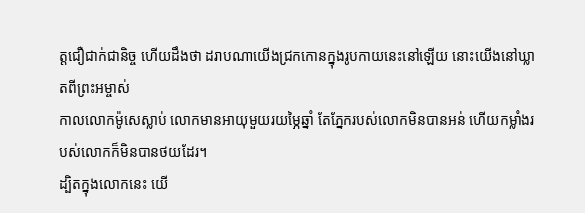ត្តជឿជាក់ជានិច្ច ហើយដឹងថា ដរាបណាយើងជ្រកកោនក្នុងរូបកាយនេះនៅឡើយ នោះយើងនៅឃ្លាតពីព្រះអម្ចាស់
កាលលោកម៉ូសេស្លាប់ លោកមានអាយុមួយរយម្ភៃឆ្នាំ តែភ្នែករបស់លោកមិនបានអន់ ហើយកម្លាំងរបស់លោកក៏មិនបានថយដែរ។
ដ្បិតក្នុងលោកនេះ យើ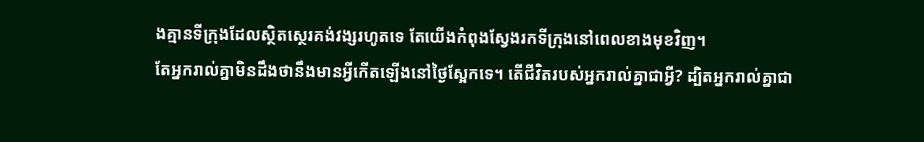ងគ្មានទីក្រុងដែលស្ថិតស្ថេរគង់វង្សរហូតទេ តែយើងកំពុងស្វែងរកទីក្រុងនៅពេលខាងមុខវិញ។
តែអ្នករាល់គ្នាមិនដឹងថានឹងមានអ្វីកើតឡើងនៅថ្ងៃស្អែកទេ។ តើជីវិតរបស់អ្នករាល់គ្នាជាអ្វី? ដ្បិតអ្នករាល់គ្នាជា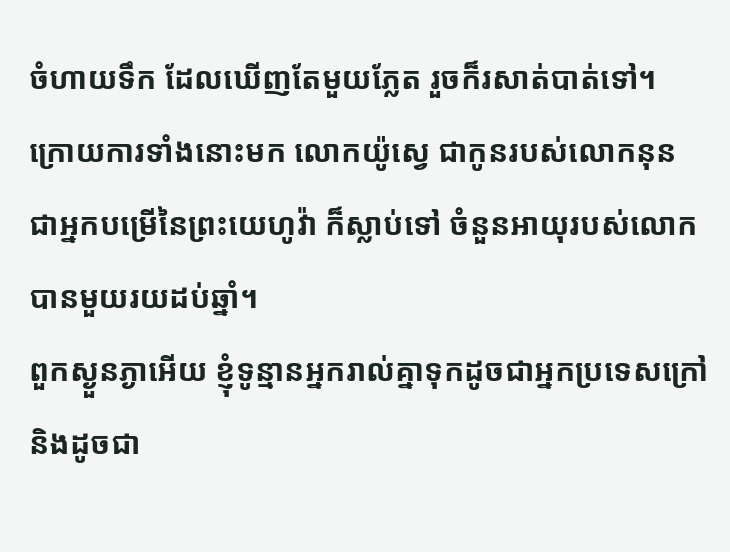ចំហាយទឹក ដែលឃើញតែមួយភ្លែត រួចក៏រសាត់បាត់ទៅ។
ក្រោយការទាំងនោះមក លោកយ៉ូស្វេ ជាកូនរបស់លោកនុន ជាអ្នកបម្រើនៃព្រះយេហូវ៉ា ក៏ស្លាប់ទៅ ចំនួនអាយុរបស់លោកបានមួយរយដប់ឆ្នាំ។
ពួកស្ងួនភ្ងាអើយ ខ្ញុំទូន្មានអ្នករាល់គ្នាទុកដូចជាអ្នកប្រទេសក្រៅ និងដូចជា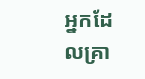អ្នកដែលគ្រា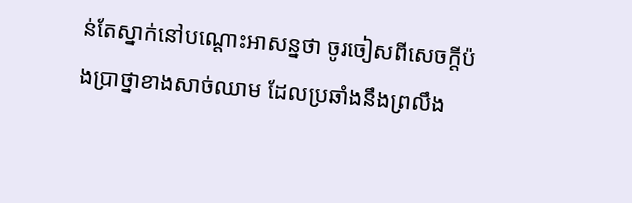ន់តែស្នាក់នៅបណ្តោះអាសន្នថា ចូរចៀសពីសេចក្តីប៉ងប្រាថ្នាខាងសាច់ឈាម ដែលប្រឆាំងនឹងព្រលឹង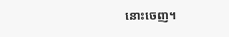នោះចេញ។